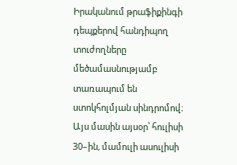Իրականում թրաֆիքինգի դեպքերով հանդիպող տուժողները մեծամասնությամբ տառապում են ստոկհոլմյան սինդրոմով։ Այս մասին այսօր՝ հուլիսի 30–ին, մամուլի ասուլիսի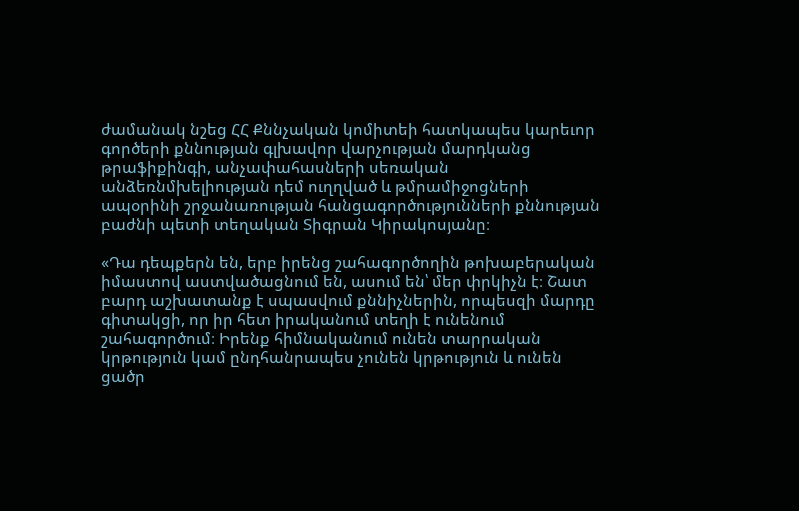ժամանակ նշեց ՀՀ Քննչական կոմիտեի հատկապես կարեւոր գործերի քննության գլխավոր վարչության մարդկանց թրաֆիքինգի, անչափահասների սեռական անձեռնմխելիության դեմ ուղղված և թմրամիջոցների ապօրինի շրջանառության հանցագործությունների քննության բաժնի պետի տեղական Տիգրան Կիրակոսյանը։

«Դա դեպքերն են, երբ իրենց շահագործողին թոխաբերական իմաստով աստվածացնում են, ասում են՝ մեր փրկիչն է։ Շատ բարդ աշխատանք է սպասվում քննիչներին, որպեսզի մարդը գիտակցի, որ իր հետ իրականում տեղի է ունենում շահագործում։ Իրենք հիմնականում ունեն տարրական կրթություն կամ ընդհանրապես չունեն կրթություն և ունեն ցածր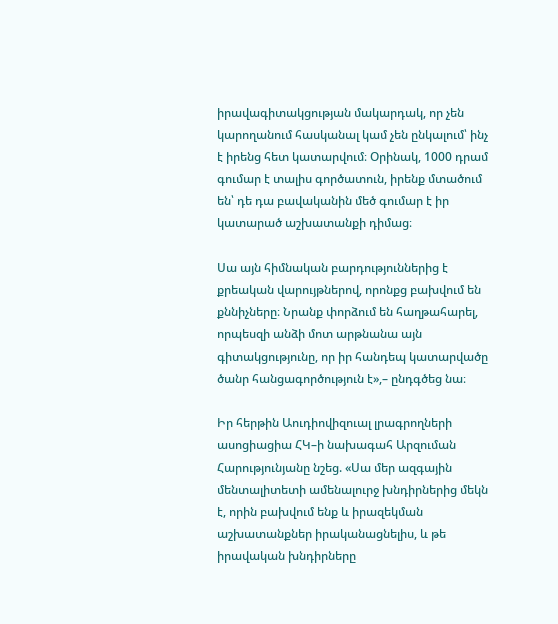իրավագիտակցության մակարդակ, որ չեն կարողանում հասկանալ կամ չեն ընկալում՝ ինչ է իրենց հետ կատարվում։ Օրինակ, 1000 դրամ գումար է տալիս գործատուն, իրենք մտածում են՝ դե դա բավականին մեծ գումար է իր կատարած աշխատանքի դիմաց։

Սա այն հիմնական բարդություններից է քրեական վարույթներով, որոնքց բախվում են քննիչները։ Նրանք փորձում են հաղթահարել, որպեսզի անձի մոտ արթնանա այն գիտակցությունը, որ իր հանդեպ կատարվածը ծանր հանցագործություն է»,– ընդգծեց նա։

Իր հերթին Աուդիովիզուալ լրագրողների ասոցիացիա ՀԿ–ի նախագահ Արզուման Հարությունյանը նշեց. «Սա մեր ազգային մենտալիտետի ամենալուրջ խնդիրներից մեկն է, որին բախվում ենք և իրազեկման աշխատանքներ իրականացնելիս, և թե իրավական խնդիրները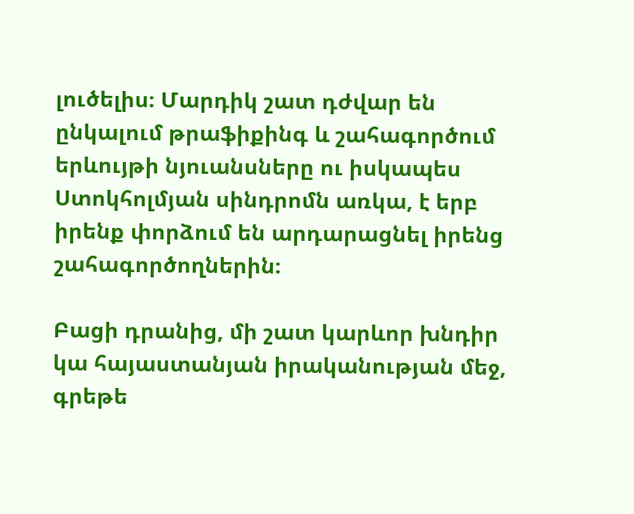լուծելիս։ Մարդիկ շատ դժվար են ընկալում թրաֆիքինգ և շահագործում երևույթի նյուանսները ու իսկապես Ստոկհոլմյան սինդրոմն առկա, է երբ իրենք փորձում են արդարացնել իրենց շահագործողներին։

Բացի դրանից, մի շատ կարևոր խնդիր կա հայաստանյան իրականության մեջ, գրեթե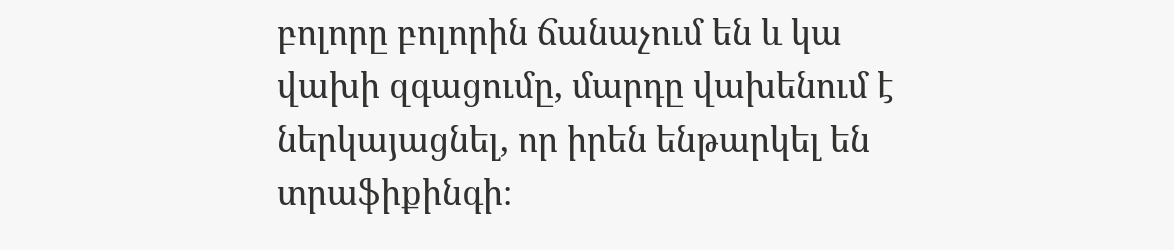բոլորը բոլորին ճանաչում են և կա վախի զգացումը, մարդը վախենում է ներկայացնել, որ իրեն ենթարկել են տրաֆիքինգի։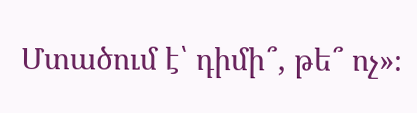Մտածում է՝ դիմի՞, թե՞ ոչ»։